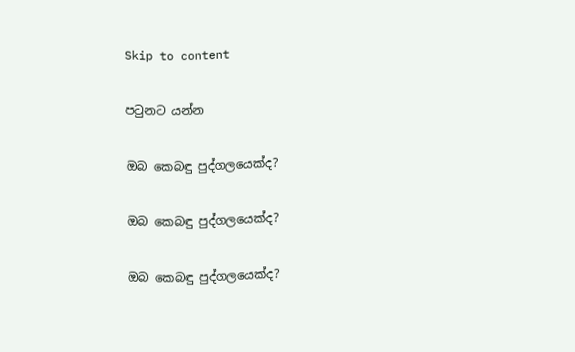Skip to content

පටුනට යන්න

ඔබ කෙබඳු පුද්ගලයෙක්ද?

ඔබ කෙබඳු පුද්ගලයෙක්ද?

ඔබ කෙබඳු පුද්ගලයෙක්ද?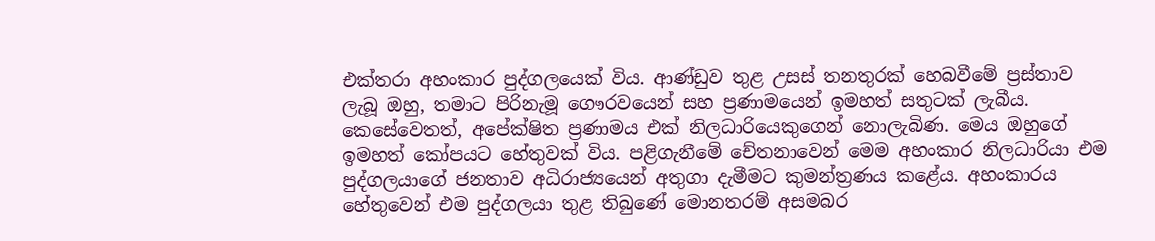එක්තරා අහංකාර පුද්ගලයෙක් විය. ආණ්ඩුව තුළ උසස් තනතුරක් හෙබවීමේ ප්‍රස්තාව ලැබූ ඔහු, තමාට පිරිනැමූ ගෞරවයෙන් සහ ප්‍රණාමයෙන් ඉමහත් සතුටක් ලැබීය. කෙසේවෙතත්, අපේක්ෂිත ප්‍රණාමය එක් නිලධාරියෙකුගෙන් නොලැබිණ. මෙය ඔහුගේ ඉමහත් කෝපයට හේතුවක් විය. පළිගැනීමේ චේතනාවෙන් මෙම අහංකාර නිලධාරියා එම පුද්ගලයාගේ ජනතාව අධිරාජ්‍යයෙන් අතුගා දැමීමට කුමන්ත්‍රණය කළේය. අහංකාරය හේතුවෙන් එම පුද්ගලයා තුළ තිබුණේ මොනතරම් අසමබර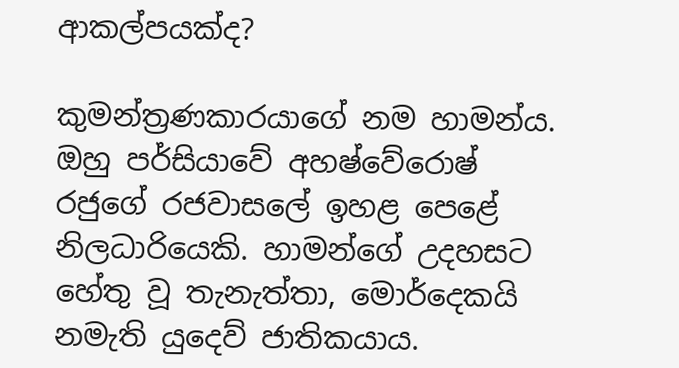ආකල්පයක්ද?

කුමන්ත්‍රණකාරයාගේ නම හාමන්ය. ඔහු පර්සියාවේ අහෂ්වේරොෂ් රජුගේ රජවාසලේ ඉහළ පෙළේ නිලධාරියෙකි. හාමන්ගේ උදහසට හේතු වූ තැනැත්තා, මොර්දෙකයි නමැති යුදෙව් ජාතිකයාය.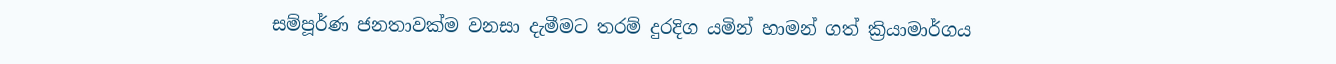සම්පූර්ණ ජනතාවක්ම වනසා දැමීමට තරම් දුරදිග යමින් හාමන් ගත් ක්‍රියාමාර්ගය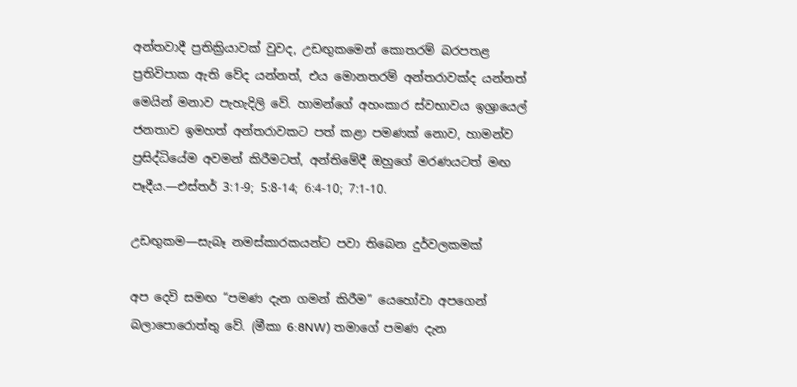අන්තවාදී ප්‍රතික්‍රියාවක් වුවද, උඩඟුකමෙන් කොතරම් බරපතළ ප්‍රතිවිපාක ඇති වේද යන්නත්, එය මොනතරම් අන්තරාවක්ද යන්නත් මෙයින් මනාව පැහැදිලි වේ. හාමන්ගේ අහංකාර ස්වභාවය ඉශ්‍රායෙල් ජනතාව ඉමහත් අන්තරාවකට පත් කළා පමණක් නොව, හාමන්ව ප්‍රසිද්ධියේම අවමන් කිරීමටත්, අන්තිමේදී ඔහුගේ මරණයටත් මඟ පෑදීය.—එස්තර් 3:1-9; 5:8-14; 6:4-10; 7:1-10.

උඩඟුකම—සැබෑ නමස්කාරකයන්ට පවා තිබෙන දුර්වලකමක්

අප දෙවි සමඟ “පමණ දැන ගමන් කිරීම” යෙහෝවා අපගෙන් බලාපොරොත්තු වේ. (මීකා 6:8NW) තමාගේ පමණ දැන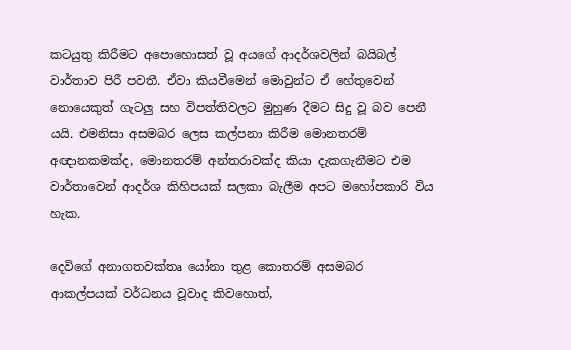කටයුතු කිරීමට අපොහොසත් වූ අයගේ ආදර්ශවලින් බයිබල් වාර්තාව පිරී පවතී. ඒවා කියවීමෙන් මොවුන්ට ඒ හේතුවෙන් නොයෙකුත් ගැටලු සහ විපත්තිවලට මුහුණ දීමට සිදු වූ බව පෙනී යයි. එමනිසා අසමබර ලෙස කල්පනා කිරීම මොනතරම් අඥානකමක්ද, මොනතරම් අන්තරාවක්ද කියා දැකගැනීමට එම වාර්තාවෙන් ආදර්ශ කිහිපයක් සලකා බැලීම අපට මහෝපකාරි විය හැක.

දෙවිගේ අනාගතවක්තෘ යෝනා තුළ කොතරම් අසමබර ආකල්පයක් වර්ධනය වූවාද කිවහොත්,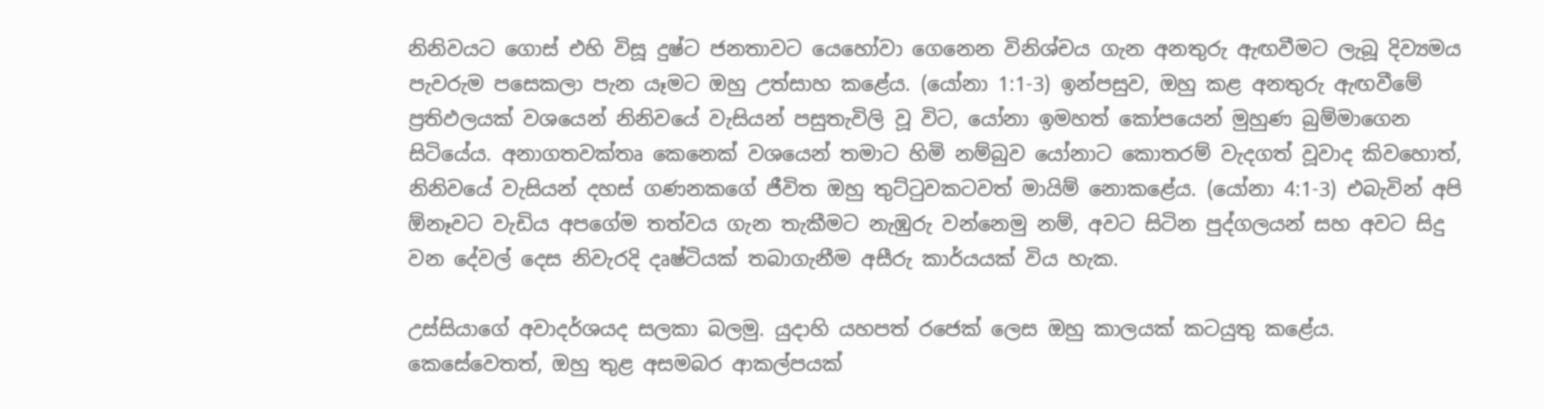නිනිවයට ගොස් එහි විසූ දුෂ්ට ජනතාවට යෙහෝවා ගෙනෙන විනිශ්චය ගැන අනතුරු ඇඟවීමට ලැබූ දිව්‍යමය පැවරුම පසෙකලා පැන යෑමට ඔහු උත්සාහ කළේය. (යෝනා 1:1-3) ඉන්පසුව, ඔහු කළ අනතුරු ඇඟවීමේ ප්‍රතිඵලයක් වශයෙන් නිනිවයේ වැසියන් පසුතැවිලි වූ විට, යෝනා ඉමහත් කෝපයෙන් මුහුණ බුම්මාගෙන සිටියේය. අනාගතවක්තෘ කෙනෙක් වශයෙන් තමාට හිමි නම්බුව යෝනාට කොතරම් වැදගත් වූවාද කිවහොත්, නිනිවයේ වැසියන් දහස් ගණනකගේ ජීවිත ඔහු තුට්ටුවකටවත් මායිම් නොකළේය. (යෝනා 4:1-3) එබැවින් අපි ඕනෑවට වැඩිය අපගේම තත්වය ගැන තැකීමට නැඹුරු වන්නෙමු නම්, අවට සිටින පුද්ගලයන් සහ අවට සිදු වන දේවල් දෙස නිවැරදි දෘෂ්ටියක් තබාගැනීම අසීරු කාර්යයක් විය හැක.

උස්සියාගේ අවාදර්ශයද සලකා බලමු. යුදාහි යහපත් රජෙක් ලෙස ඔහු කාලයක් කටයුතු කළේය. කෙසේවෙතත්, ඔහු තුළ අසමබර ආකල්පයක්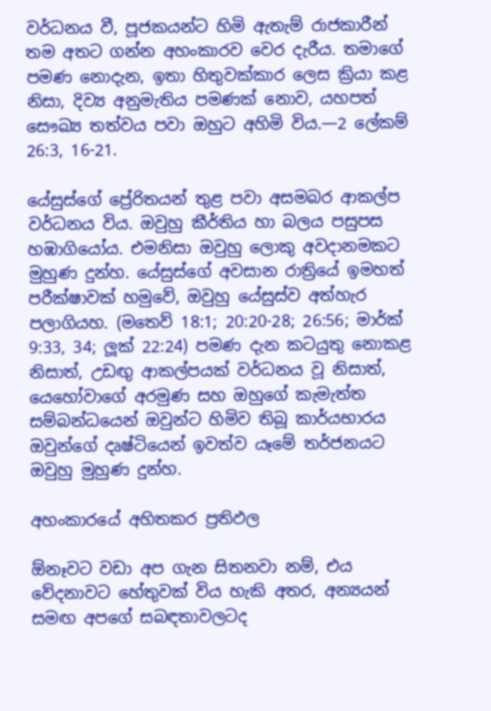වර්ධනය වී, පූජකයන්ට හිමි ඇතැම් රාජකාරීන් තම අතට ගන්න අහංකාරව වෙර දැරීය. තමාගේ පමණ නොදැන, ඉතා හිතුවක්කාර ලෙස ක්‍රියා කළ නිසා, දිව්‍ය අනුමැතිය පමණක් නොව, යහපත් සෞඛ්‍ය තත්වය පවා ඔහුට අහිමි විය.—2 ලේකම් 26:3, 16-21.

යේසුස්ගේ ප්‍රේරිතයන් තුළ පවා අසමබර ආකල්ප වර්ධනය විය. ඔවුහු කීර්තිය හා බලය පසුපස හඹාගියෝය. එමනිසා ඔවුහු ලොකු අවදානමකට මුහුණ දුන්හ. යේසුස්ගේ අවසාන රාත්‍රියේ ඉමහත් පරීක්ෂාවක් හමුවේ, ඔවුහු යේසුස්ව අත්හැර පලාගියහ. (මතෙව් 18:1; 20:20-28; 26:56; මාර්ක් 9:33, 34; ලූක් 22:24) පමණ දැන කටයුතු නොකළ නිසාත්, උඩඟු ආකල්පයක් වර්ධනය වූ නිසාත්, යෙහෝවාගේ අරමුණ සහ ඔහුගේ කැමැත්ත සම්බන්ධයෙන් ඔවුන්ට හිමිව තිබූ කාර්යභාරය ඔවුන්ගේ දෘෂ්ටියෙන් ඉවත්ව යෑමේ තර්ජනයට ඔවුහු මුහුණ දුන්හ.

අහංකාරයේ අහිතකර ප්‍රතිඵල

ඕනෑවට වඩා අප ගැන සිතනවා නම්, එය වේදනාවට හේතුවක් විය හැකි අතර, අන්‍යයන් සමඟ අපගේ සබඳතාවලටද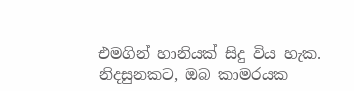එමගින් හානියක් සිදු විය හැක. නිදසුනකට, ඔබ කාමරයක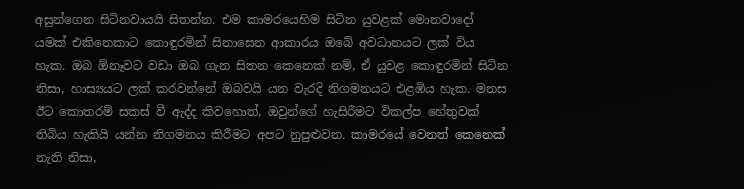අසුන්ගෙන සිටිනවායයි සිතන්න. එම කාමරයෙහිම සිටින යුවළක් මොනවාදෝ යමක් එකිනෙකාට කොඳුරමින් සිනාසෙන ආකාරය ඔබේ අවධානයට ලක් විය හැක. ඔබ ඕනෑවට වඩා ඔබ ගැන සිතන කෙනෙක් නම්, ඒ යුවළ කොඳුරමින් සිටින නිසා, හාස්‍යයට ලක් කරවන්නේ ඔබවයි යන වැරදි නිගමනයට එළඹිය හැක. මනස ඊට කොතරම් සකස් වී ඇද්ද කිවහොත්, ඔවුන්ගේ හැසිරීමට විකල්ප හේතුවක් තිබිය හැකියි යන්න නිගමනය කිරීමට අපට නුපුළුවන. කාමරයේ වෙනත් කෙනෙක් නැති නිසා,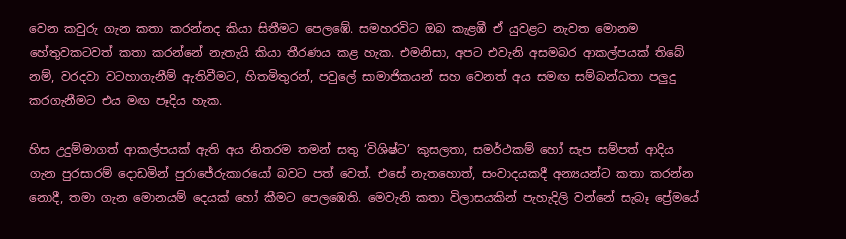වෙන කවුරු ගැන කතා කරන්නද කියා සිතීමට පෙලඹේ. සමහරවිට ඔබ කැළඹී ඒ යුවළට නැවත මොනම හේතුවකටවත් කතා කරන්නේ නැතැයි කියා තීරණය කළ හැක. එමනිසා, අපට එවැනි අසමබර ආකල්පයක් තිබේ නම්, වරදවා වටහාගැනීම් ඇතිවීමට, හිතමිතුරන්, පවුලේ සාමාජිකයන් සහ වෙනත් අය සමඟ සම්බන්ධතා පලුදු කරගැනීමට එය මඟ පෑදිය හැක.

හිස උදුම්මාගත් ආකල්පයක් ඇති අය නිතරම තමන් සතු ‘විශිෂ්ට’ කුසලතා, සමර්ථකම් හෝ සැප සම්පත් ආදිය ගැන පුරසාරම් දොඩමින් පුරාජේරුකාරයෝ බවට පත් වෙත්. එසේ නැතහොත්, සංවාදයකදී අන්‍යයන්ට කතා කරන්න නොදී, තමා ගැන මොනයම් දෙයක් හෝ කීමට පෙලඹෙති. මෙවැනි කතා විලාසයකින් පැහැදිලි වන්නේ සැබෑ ප්‍රේමයේ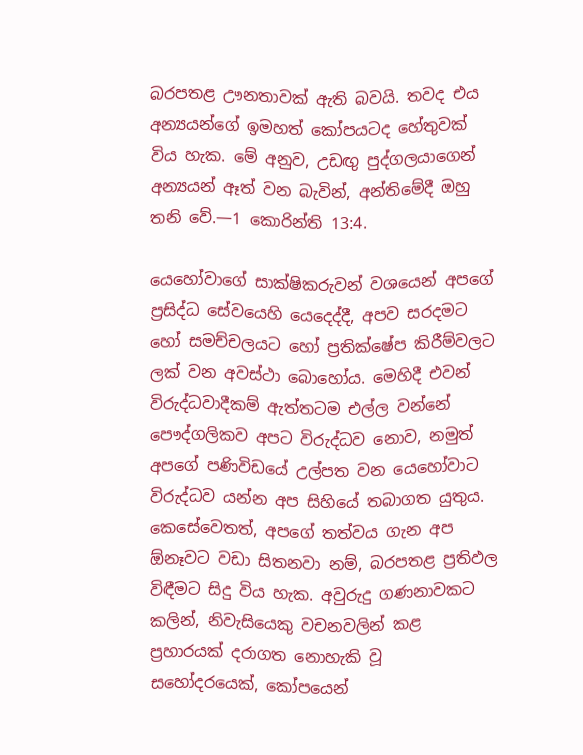බරපතළ ඌනතාවක් ඇති බවයි. තවද එය අන්‍යයන්ගේ ඉමහත් කෝපයටද හේතුවක් විය හැක. මේ අනුව, උඩඟු පුද්ගලයාගෙන් අන්‍යයන් ඈත් වන බැවින්, අන්තිමේදී ඔහු තනි වේ.—1 කොරින්ති 13:4.

යෙහෝවාගේ සාක්ෂිකරුවන් වශයෙන් අපගේ ප්‍රසිද්ධ සේවයෙහි යෙදෙද්දී, අපව සරදමට හෝ සමච්චලයට හෝ ප්‍රතික්ෂේප කිරීම්වලට ලක් වන අවස්ථා බොහෝය. මෙහිදී එවන් විරුද්ධවාදීකම් ඇත්තටම එල්ල වන්නේ පෞද්ගලිකව අපට විරුද්ධව නොව, නමුත් අපගේ පණිවිඩයේ උල්පත වන යෙහෝවාට විරුද්ධව යන්න අප සිහියේ තබාගත යුතුය. කෙසේවෙතත්, අපගේ තත්වය ගැන අප ඕනෑවට වඩා සිතනවා නම්, බරපතළ ප්‍රතිඵල විඳීමට සිදු විය හැක. අවුරුදු ගණනාවකට කලින්, නිවැසියෙකු වචනවලින් කළ ප්‍රහාරයක් දරාගත නොහැකි වූ සහෝදරයෙක්, කෝපයෙන්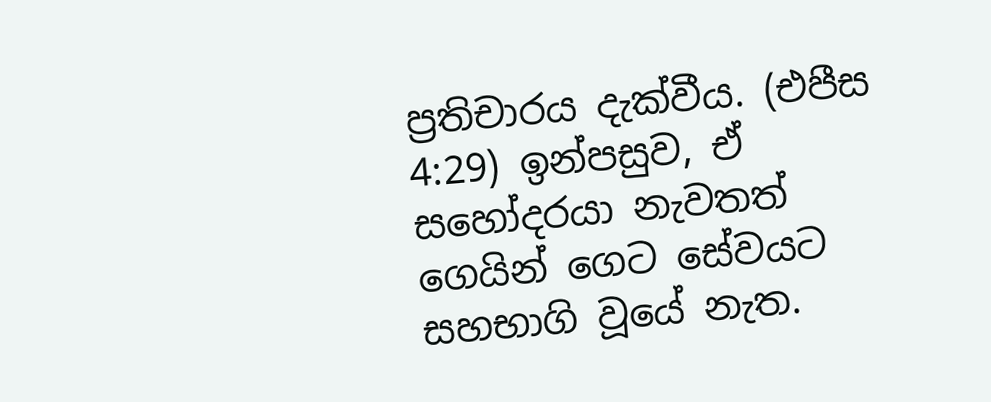ප්‍රතිචාරය දැක්වීය. (එපීස 4:29) ඉන්පසුව, ඒ සහෝදරයා නැවතත් ගෙයින් ගෙට සේවයට සහභාගි වූයේ නැත.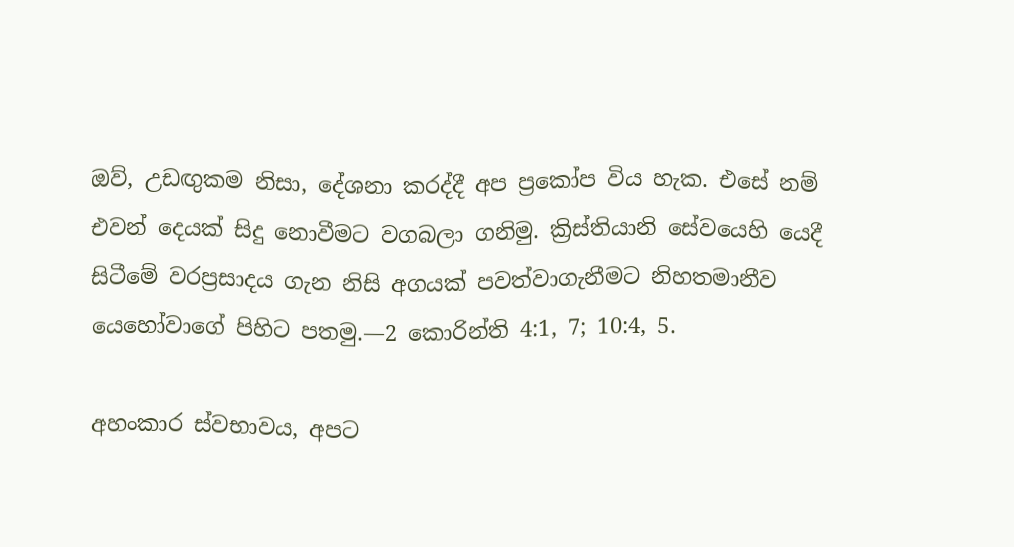ඔව්, උඩඟුකම නිසා, දේශනා කරද්දී අප ප්‍රකෝප විය හැක. එසේ නම් එවන් දෙයක් සිදු නොවීමට වගබලා ගනිමු. ක්‍රිස්තියානි සේවයෙහි යෙදී සිටීමේ වරප්‍රසාදය ගැන නිසි අගයක් පවත්වාගැනීමට නිහතමානීව යෙහෝවාගේ පිහිට පතමු.—2 කොරින්ති 4:1, 7; 10:4, 5.

අහංකාර ස්වභාවය, අපට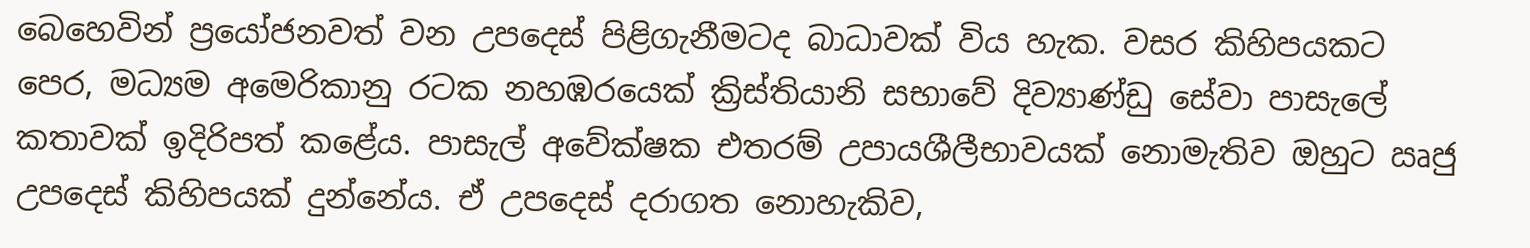බෙහෙවින් ප්‍රයෝජනවත් වන උපදෙස් පිළිගැනීමටද බාධාවක් විය හැක. වසර කිහිපයකට පෙර, මධ්‍යම අමෙරිකානු රටක නහඹරයෙක් ක්‍රිස්තියානි සභාවේ දිව්‍යාණ්ඩු සේවා පාසැලේ කතාවක් ඉදිරිපත් කළේය. පාසැල් අවේක්ෂක එතරම් උපායශීලීභාවයක් නොමැතිව ඔහුට ඍජු උපදෙස් කිහිපයක් දුන්නේය. ඒ උපදෙස් දරාගත නොහැකිව,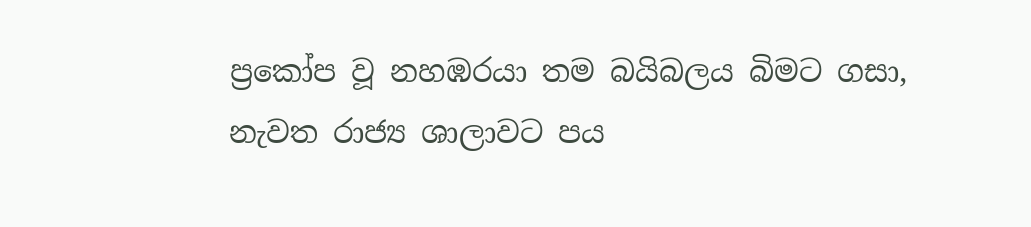ප්‍රකෝප වූ නහඹරයා තම බයිබලය බිමට ගසා, නැවත රාජ්‍ය ශාලාවට පය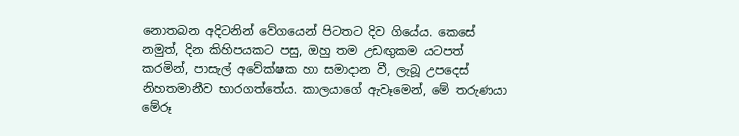නොතබන අදිටනින් වේගයෙන් පිටතට දිව ගියේය. කෙසේ නමුත්, දින කිහිපයකට පසු, ඔහු තම උඩඟුකම යටපත් කරමින්, පාසැල් අවේක්ෂක හා සමාදාන වී, ලැබූ උපදෙස් නිහතමානීව භාරගත්තේය. කාලයාගේ ඇවෑමෙන්, මේ තරුණයා මේරූ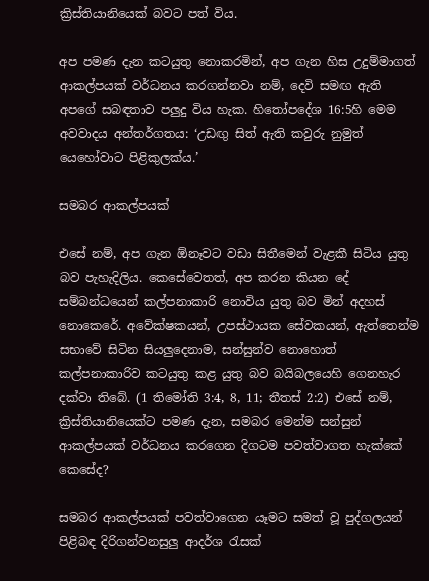ක්‍රිස්තියානියෙක් බවට පත් විය.

අප පමණ දැන කටයුතු නොකරමින්, අප ගැන හිස උදුම්මාගත් ආකල්පයක් වර්ධනය කරගන්නවා නම්, දෙවි සමඟ ඇති අපගේ සබඳතාව පලුදු විය හැක. හිතෝපදේශ 16:5හි මෙම අවවාදය අන්තර්ගතය: ‘උඩඟු සිත් ඇති කවුරු නුමුත් යෙහෝවාට පිළිකුලක්ය.’

සමබර ආකල්පයක්

එසේ නම්, අප ගැන ඕනෑවට වඩා සිතීමෙන් වැළකී සිටිය යුතු බව පැහැදිලිය. කෙසේවෙතත්, අප කරන කියන දේ සම්බන්ධයෙන් කල්පනාකාරි නොවිය යුතු බව මින් අදහස් නොකෙරේ. අවේක්ෂකයන්, උපස්ථායක සේවකයන්, ඇත්තෙන්ම සභාවේ සිටින සියලුදෙනාම, සන්සුන්ව නොහොත් කල්පනාකාරිව කටයුතු කළ යුතු බව බයිබලයෙහි ගෙනහැර දක්වා තිබේ. (1 තිමෝති 3:4, 8, 11; තීතස් 2:2) එසේ නම්, ක්‍රිස්තියානියෙක්ට පමණ දැන, සමබර මෙන්ම සන්සුන් ආකල්පයක් වර්ධනය කරගෙන දිගටම පවත්වාගත හැක්කේ කෙසේද?

සමබර ආකල්පයක් පවත්වාගෙන යෑමට සමත් වූ පුද්ගලයන් පිළිබඳ දිරිගන්වනසුලු ආදර්ශ රැසක්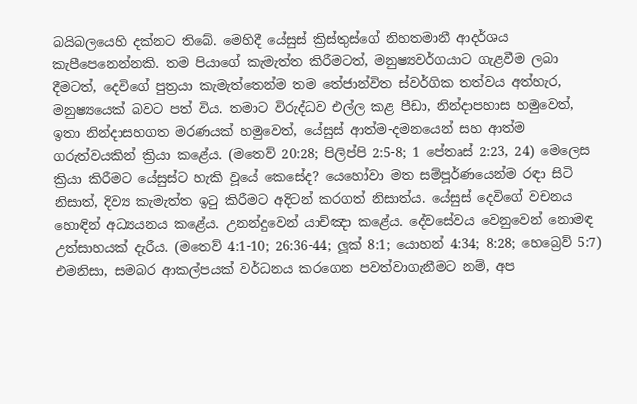බයිබලයෙහි දක්නට තිබේ. මෙහිදී යේසුස් ක්‍රිස්තුස්ගේ නිහතමානී ආදර්ශය කැපීපෙනෙන්නකි. තම පියාගේ කැමැත්ත කිරීමටත්, මනුෂ්‍යවර්ගයාට ගැළවීම ලබා දීමටත්, දෙවිගේ පුත්‍රයා කැමැත්තෙන්ම තම තේජාන්විත ස්වර්ගික තත්වය අත්හැර, මනුෂ්‍යයෙක් බවට පත් විය. තමාට විරුද්ධව එල්ල කළ පීඩා, නින්දාපහාස හමුවෙත්, ඉතා නින්දාසහගත මරණයක් හමුවෙත්, යේසුස් ආත්ම-දමනයෙන් සහ ආත්ම ගරුත්වයකින් ක්‍රියා කළේය. (මතෙව් 20:28; පිලිප්පි 2:5-8; 1 පේතෘස් 2:23, 24) මෙලෙස ක්‍රියා කිරීමට යේසුස්ට හැකි වූයේ කෙසේද? යෙහෝවා මත සම්පූර්ණයෙන්ම රඳා සිටි නිසාත්, දිව්‍ය කැමැත්ත ඉටු කිරීමට අදිටන් කරගත් නිසාත්ය. යේසුස් දෙවිගේ වචනය හොඳින් අධ්‍යයනය කළේය. උනන්දුවෙන් යාච්ඤා කළේය. දේවසේවය වෙනුවෙන් නොමඳ උත්සාහයක් දැරීය. (මතෙව් 4:1-10; 26:36-44; ලූක් 8:1; යොහන් 4:34; 8:28; හෙබ්‍රෙව් 5:7) එමනිසා, සමබර ආකල්පයක් වර්ධනය කරගෙන පවත්වාගැනීමට නම්, අප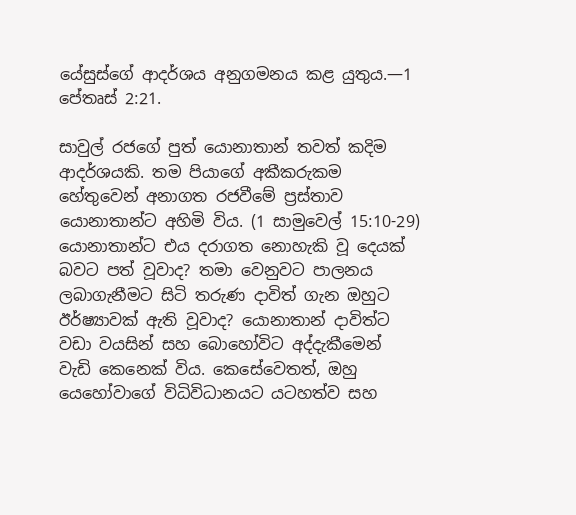යේසුස්ගේ ආදර්ශය අනුගමනය කළ යුතුය.—1 පේතෘස් 2:21.

සාවුල් රජගේ පුත් යොනාතාන් තවත් කදිම ආදර්ශයකි. තම පියාගේ අකීකරුකම හේතුවෙන් අනාගත රජවීමේ ප්‍රස්තාව යොනාතාන්ට අහිමි විය. (1 සාමුවෙල් 15:10-29) යොනාතාන්ට එය දරාගත නොහැකි වූ දෙයක් බවට පත් වූවාද? තමා වෙනුවට පාලනය ලබාගැනීමට සිටි තරුණ දාවිත් ගැන ඔහුට ඊර්ෂ්‍යාවක් ඇති වූවාද? යොනාතාන් දාවිත්ට වඩා වයසින් සහ බොහෝවිට අද්දැකීමෙන් වැඩි කෙනෙක් විය. කෙසේවෙතත්, ඔහු යෙහෝවාගේ විධිවිධානයට යටහත්ව සහ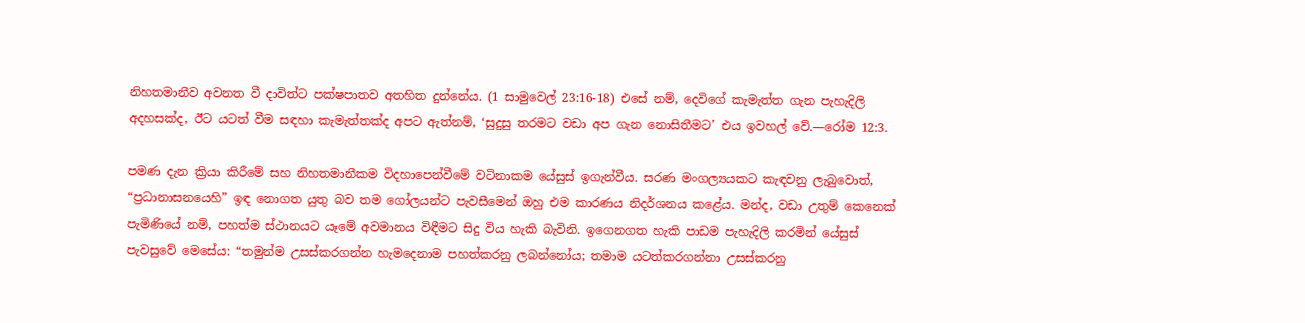නිහතමානීව අවනත වී දාවිත්ට පක්ෂපාතව අතහිත දුන්නේය. (1 සාමුවෙල් 23:16-18) එසේ නම්, දෙවිගේ කැමැත්ත ගැන පැහැදිලි අදහසක්ද, ඊට යටත් වීම සඳහා කැමැත්තක්ද අපට ඇත්නම්, ‘සුදුසු තරමට වඩා අප ගැන නොසිතීමට’ එය ඉවහල් වේ.—රෝම 12:3.

පමණ දැන ක්‍රියා කිරීමේ සහ නිහතමානීකම විදහාපෙන්වීමේ වටිනාකම යේසුස් ඉගැන්වීය. සරණ මංගල්‍යයකට කැඳවනු ලැබුවොත්, “ප්‍රධානාසනයෙහි” ඉඳ නොගත යුතු බව තම ගෝලයන්ට පැවසීමෙන් ඔහු එම කාරණය නිදර්ශනය කළේය. මන්ද, වඩා උතුම් කෙනෙක් පැමිණියේ නම්, පහත්ම ස්ථානයට යෑමේ අවමානය විඳීමට සිදු විය හැකි බැවිනි. ඉගෙනගත හැකි පාඩම පැහැදිලි කරමින් යේසුස් පැවසුවේ මෙසේය: “තමුන්ම උසස්කරගන්න හැමදෙනාම පහත්කරනු ලබන්නෝය; තමාම යටත්කරගන්නා උසස්කරනු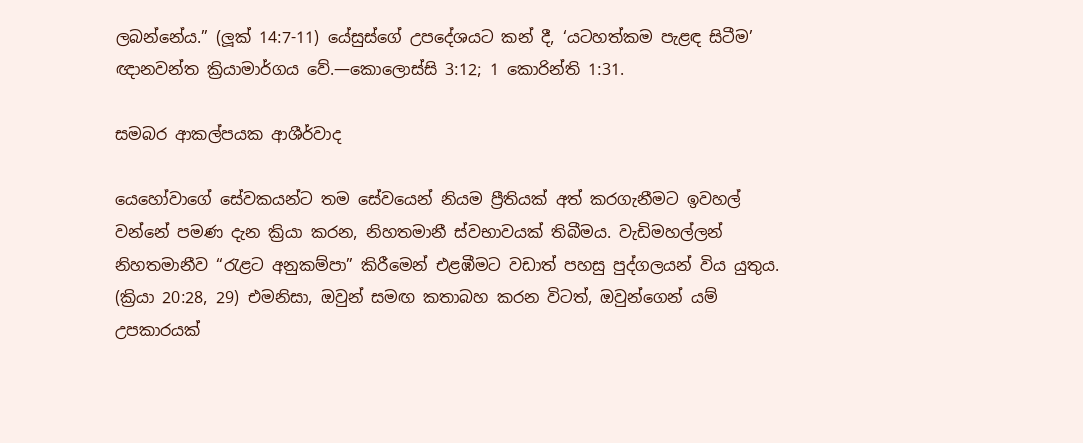ලබන්නේය.” (ලූක් 14:7-11) යේසුස්ගේ උපදේශයට කන් දී, ‘යටහත්කම පැළඳ සිටීම’ ඥානවන්ත ක්‍රියාමාර්ගය වේ.—කොලොස්සි 3:12; 1 කොරින්ති 1:31.

සමබර ආකල්පයක ආශීර්වාද

යෙහෝවාගේ සේවකයන්ට තම සේවයෙන් නියම ප්‍රීතියක් අත් කරගැනීමට ඉවහල් වන්නේ පමණ දැන ක්‍රියා කරන, නිහතමානී ස්වභාවයක් තිබීමය. වැඩිමහල්ලන් නිහතමානීව “රැළට අනුකම්පා” කිරීමෙන් එළඹීමට වඩාත් පහසු පුද්ගලයන් විය යුතුය. (ක්‍රියා 20:28, 29) එමනිසා, ඔවුන් සමඟ කතාබහ කරන විටත්, ඔවුන්ගෙන් යම් උපකාරයක්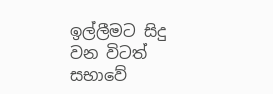ඉල්ලීමට සිදු වන විටත් සභාවේ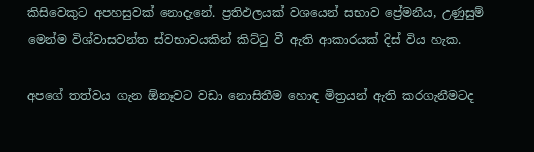කිසිවෙකුට අපහසුවක් නොදැනේ. ප්‍රතිඵලයක් වශයෙන් සභාව ප්‍රේමනීය, උණුසුම් මෙන්ම විශ්වාසවන්ත ස්වභාවයකින් කිට්ටු වී ඇති ආකාරයක් දිස් විය හැක.

අපගේ තත්වය ගැන ඕනෑවට වඩා නොසිතීම හොඳ මිත්‍රයන් ඇති කරගැනීමටද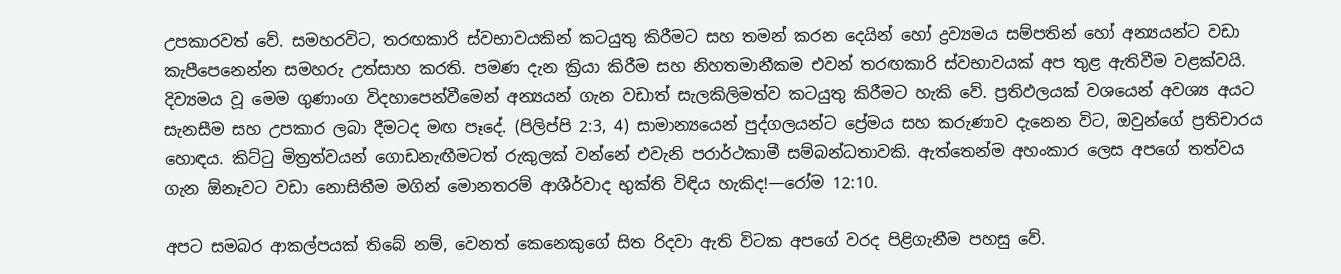උපකාරවත් වේ. සමහරවිට, තරඟකාරි ස්වභාවයකින් කටයුතු කිරීමට සහ තමන් කරන දෙයින් හෝ ද්‍රව්‍යමය සම්පතින් හෝ අන්‍යයන්ට වඩා කැපීපෙනෙන්න සමහරු උත්සාහ කරති. පමණ දැන ක්‍රියා කිරීම සහ නිහතමානීකම එවන් තරඟකාරි ස්වභාවයක් අප තුළ ඇතිවීම වළක්වයි. දිව්‍යමය වූ මෙම ගුණාංග විදහාපෙන්වීමෙන් අන්‍යයන් ගැන වඩාත් සැලකිලිමත්ව කටයුතු කිරීමට හැකි වේ. ප්‍රතිඵලයක් වශයෙන් අවශ්‍ය අයට සැනසීම සහ උපකාර ලබා දීමටද මඟ පෑදේ. (පිලිප්පි 2:3, 4) සාමාන්‍යයෙන් පුද්ගලයන්ට ප්‍රේමය සහ කරුණාව දැනෙන විට, ඔවුන්ගේ ප්‍රතිචාරය හොඳය. කිට්ටු මිත්‍රත්වයන් ගොඩනැඟීමටත් රුකුලක් වන්නේ එවැනි පරාර්ථකාමී සම්බන්ධතාවකි. ඇත්තෙන්ම අහංකාර ලෙස අපගේ තත්වය ගැන ඕනෑවට වඩා නොසිතීම මගින් මොනතරම් ආශීර්වාද භුක්ති විඳිය හැකිද!—රෝම 12:10.

අපට සමබර ආකල්පයක් තිබේ නම්, වෙනත් කෙනෙකුගේ සිත රිදවා ඇති විටක අපගේ වරද පිළිගැනීම පහසු වේ.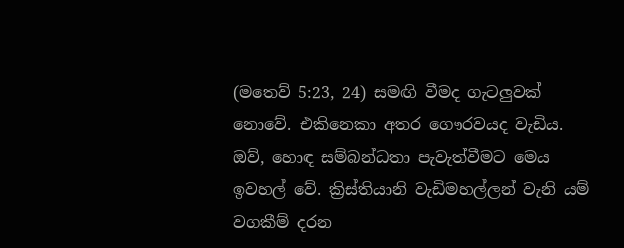(මතෙව් 5:23, 24) සමඟි වීමද ගැටලුවක් නොවේ. එකිනෙකා අතර ගෞරවයද වැඩිය. ඔව්, හොඳ සම්බන්ධතා පැවැත්වීමට මෙය ඉවහල් වේ. ක්‍රිස්තියානි වැඩිමහල්ලන් වැනි යම් වගකීම් දරන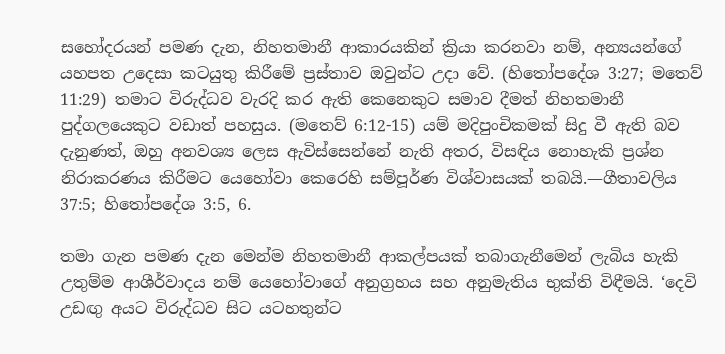සහෝදරයන් පමණ දැන, නිහතමානී ආකාරයකින් ක්‍රියා කරනවා නම්, අන්‍යයන්ගේ යහපත උදෙසා කටයුතු කිරීමේ ප්‍රස්තාව ඔවුන්ට උදා වේ. (හිතෝපදේශ 3:27; මතෙව් 11:29) තමාට විරුද්ධව වැරදි කර ඇති කෙනෙකුට සමාව දීමත් නිහතමානී පුද්ගලයෙකුට වඩාත් පහසුය. (මතෙව් 6:12-15) යම් මදිපුංචිකමක් සිදු වී ඇති බව දැනුණත්, ඔහු අනවශ්‍ය ලෙස ඇවිස්සෙන්නේ නැති අතර, විසඳිය නොහැකි ප්‍රශ්න නිරාකරණය කිරීමට යෙහෝවා කෙරෙහි සම්පූර්ණ විශ්වාසයක් තබයි.—ගීතාවලිය 37:5; හිතෝපදේශ 3:5, 6.

තමා ගැන පමණ දැන මෙන්ම නිහතමානී ආකල්පයක් තබාගැනීමෙන් ලැබිය හැකි උතුම්ම ආශීර්වාදය නම් යෙහෝවාගේ අනුග්‍රහය සහ අනුමැතිය භුක්ති විඳීමයි. ‘දෙවි උඩඟු අයට විරුද්ධව සිට යටහතුන්ට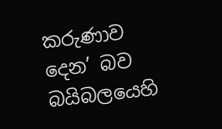කරුණාව දෙන’ බව බයිබලයෙහි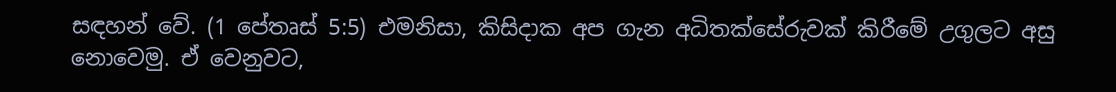සඳහන් වේ. (1 පේතෘස් 5:5) එමනිසා, කිසිදාක අප ගැන අධිතක්සේරුවක් කිරීමේ උගුලට අසු නොවෙමු. ඒ වෙනුවට,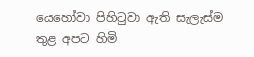යෙහෝවා පිහිටුවා ඇති සැලැස්ම තුළ අපට හිමි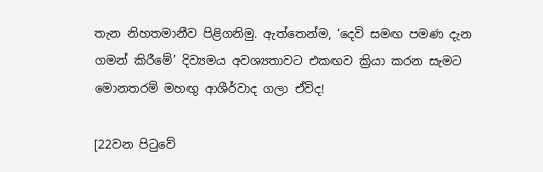තැන නිහතමානීව පිළිගනිමු. ඇත්තෙන්ම, ‘දෙවි සමඟ පමණ දැන ගමන් කිරීමේ’ දිව්‍යමය අවශ්‍යතාවට එකඟව ක්‍රියා කරන සැමට මොනතරම් මහඟු ආශීර්වාද ගලා ඒවිද!

[22වන පිටුවේ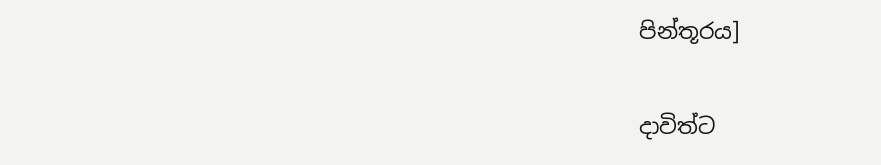පින්තූරය]

දාවිත්ට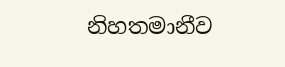නිහතමානීව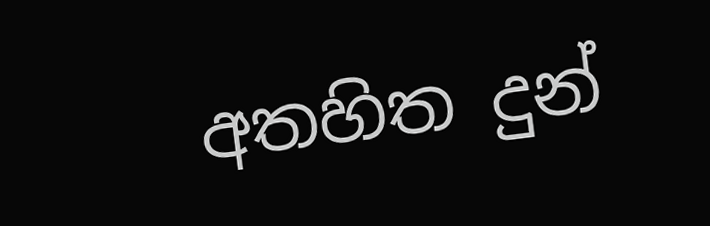අතහිත දුන්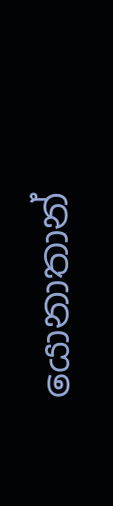යොනාතාන්